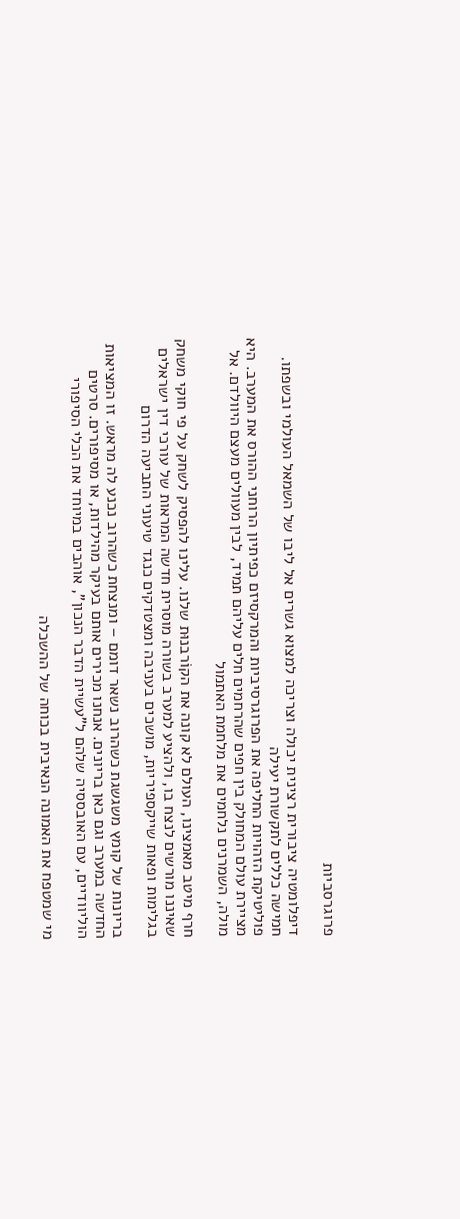פרוגרסביות

דיפלומטיה ציבורית רצינית יכולה וצריכה למצוא גשרים אל ליבו של השמאל העולמי ובשפתו. חמישה כללים לתקשורת יעילה
פוליטיקת הזהויות החליפה את הפרוגרסיביות והמרקסיזם כפיתיון הרוחני ההורס את המערב. היא מציירת עולם המחולק בין חפים שהרחמים חלים עליהם תמיד, לבין מעוולים מעצם היוולדם. אל מולה, השמרנים נלחמים את מלחמת האתמול

חרף מיטב מאמצינו, העולם לא קונה את הקוֹרבנוּת שלנו. עלינו להפסיק לשחק על פי חוקי משחק שאיננו מורשים לנצח בו, ולהציע למערב בשורה מוסרית חדשה המראות של עורכי דין ישראלים בגלימות ופאות שייקספיריות, מושכים בעניבה ומצטדקים כנגד טיעוני התביעה הדרום

בריונות של קומץ משגשגת כשהרוב נשאר דומם – ומנצחת כשהרוב נכנע לה מראש. זו המציאות החדשה במערב וגם כאן בריונים. אנחנו מכירים אותם בעיקר מהילדות, או מסיפורים. סרטים הוליוודיים, עם האובססיה שלהם ל"עשיית הדבר הנכון", אוהבים במיוחד את הכלי הסיפורי

מי שמטפח את האמונה הנאיבית בכוחה של ההשכלה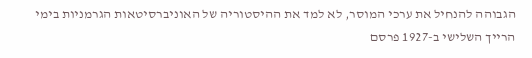הגבוהה להנחיל את ערכי המוסר, לא למד את ההיסטוריה של האוניברסיטאות הגרמניות בימי הרייך השלישי ב-1927 פרסם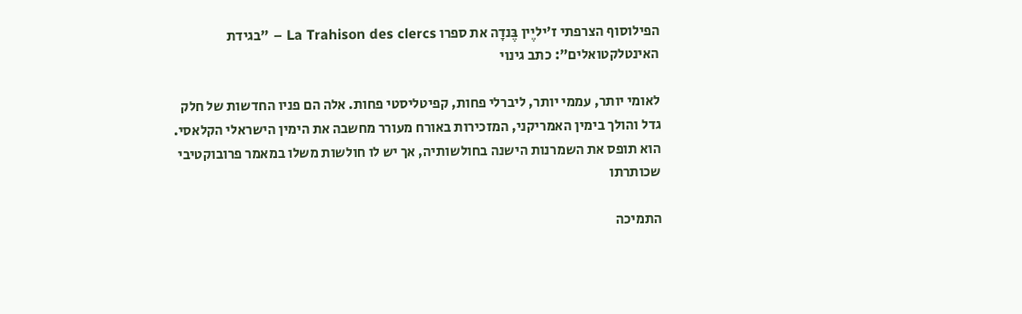הפילוסוף הצרפתי ז'יליֶין בֶּנדָה את ספרו La Trahison des clercs – "בגידת האינטלקטואלים": כתב גינוי

לאומי יותר, עממי יותר, ליברלי פחות, קפיטליסטי פחות. אלה הם פניו החדשות של חלק גדל והולך בימין האמריקני, המזכירות באורח מעורר מחשבה את הימין הישראלי הקלאסי. הוא תופס את השמרנות הישנה בחולשותיה, אך יש לו חולשות משלו במאמר פרובוקטיבי שכותרתו

התמיכה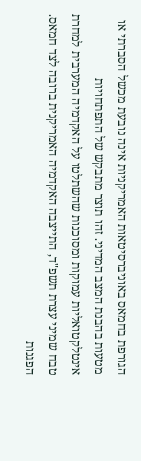הגורפת בחמאס באוניברסיטאות האמריקניות אינה נובעת מכשל הסברתי או מטעות בהבנת המצב המדיני. זהו תוצר מתבקש של התפתחויות אינטלקטואליות עמוקות ומסוכנות שהשתלטו על האקדמיה המערבית למחרת טבח שמיני עצרת תשפ"ד, התייצבה האקדמיה האמריקנית ברובה לצד חמאס. הפגנות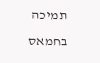תמיכה בחמאס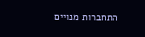התחברות מנויים